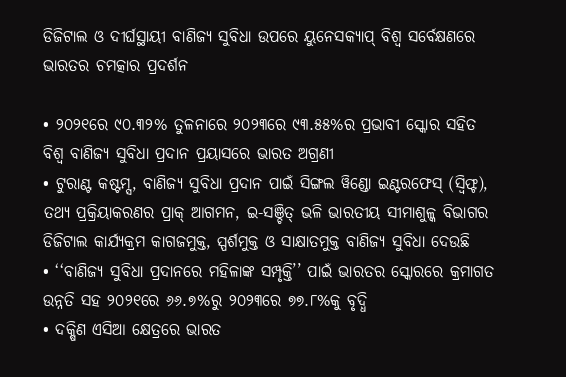ଡିଜିଟାଲ ଓ ଦୀର୍ଘସ୍ଥାୟୀ ବାଣିଜ୍ୟ ସୁବିଧା ଉପରେ ୟୁନେସକ୍ୟାପ୍ ବିଶ୍ୱ ସର୍ବେକ୍ଷଣରେ ଭାରତର ଚମତ୍କାର ପ୍ରଦର୍ଶନ

• ୨୦୨୧ରେ ୯୦.୩୨% ତୁଳନାରେ ୨୦୨୩ରେ ୯୩.୫୫%ର ପ୍ରଭାବୀ ସ୍କୋର ସହିତ ବିଶ୍ୱ ବାଣିଜ୍ୟ ସୁବିଧା ପ୍ରଦାନ ପ୍ରୟାସରେ ଭାରତ ଅଗ୍ରଣୀ
• ଟୁରାଣ୍ଟ କଷ୍ଟମ୍ସ, ବାଣିଜ୍ୟ ସୁବିଧା ପ୍ରଦାନ ପାଇଁ ସିଙ୍ଗଲ ୱିଣ୍ଡୋ ଇଣ୍ଟରଫେସ୍ (ସ୍ୱିଫ୍ଟ), ତଥ୍ୟ ପ୍ରକ୍ରିୟାକରଣର ପ୍ରାକ୍ ଆଗମନ, ଇ-ସଞ୍ଚିତ୍ ଭଳି ଭାରତୀୟ ସୀମାଶୁଳ୍କ ବିଭାଗର ଡିଜିଟାଲ କାର୍ଯ୍ୟକ୍ରମ କାଗଜମୁକ୍ତ, ସ୍ପର୍ଶମୁକ୍ତ ଓ ସାକ୍ଷାତମୁକ୍ତ ବାଣିଜ୍ୟ ସୁବିଧା ଦେଉଛି
• ‘‘ବାଣିଜ୍ୟ ସୁବିଧା ପ୍ରଦାନରେ ମହିଳାଙ୍କ ସମ୍ପୃକ୍ତି’’ ପାଇଁ ଭାରତର ସ୍କୋରରେ କ୍ରମାଗତ ଉନ୍ନତି ସହ ୨୦୨୧ରେ ୬୬.୭%ରୁ ୨୦୨୩ରେ ୭୭.୮%କୁ ବୃଦ୍ଧି
• ଦକ୍ଷିଣ ଏସିଆ କ୍ଷେତ୍ରରେ ଭାରତ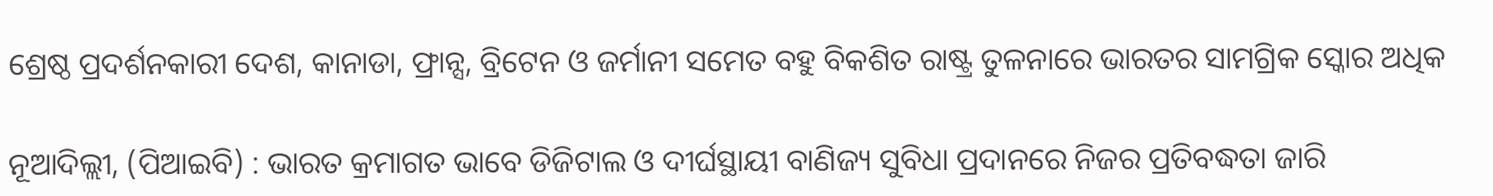ଶ୍ରେଷ୍ଠ ପ୍ରଦର୍ଶନକାରୀ ଦେଶ, କାନାଡା, ଫ୍ରାନ୍ସ, ବ୍ରିଟେନ ଓ ଜର୍ମାନୀ ସମେତ ବହୁ ବିକଶିତ ରାଷ୍ଟ୍ର ତୁଳନାରେ ଭାରତର ସାମଗ୍ରିକ ସ୍କୋର ଅଧିକ

ନୂଆଦିଲ୍ଲୀ, (ପିଆଇବି) : ଭାରତ କ୍ରମାଗତ ଭାବେ ଡିଜିଟାଲ ଓ ଦୀର୍ଘସ୍ଥାୟୀ ବାଣିଜ୍ୟ ସୁବିଧା ପ୍ରଦାନରେ ନିଜର ପ୍ରତିବଦ୍ଧତା ଜାରି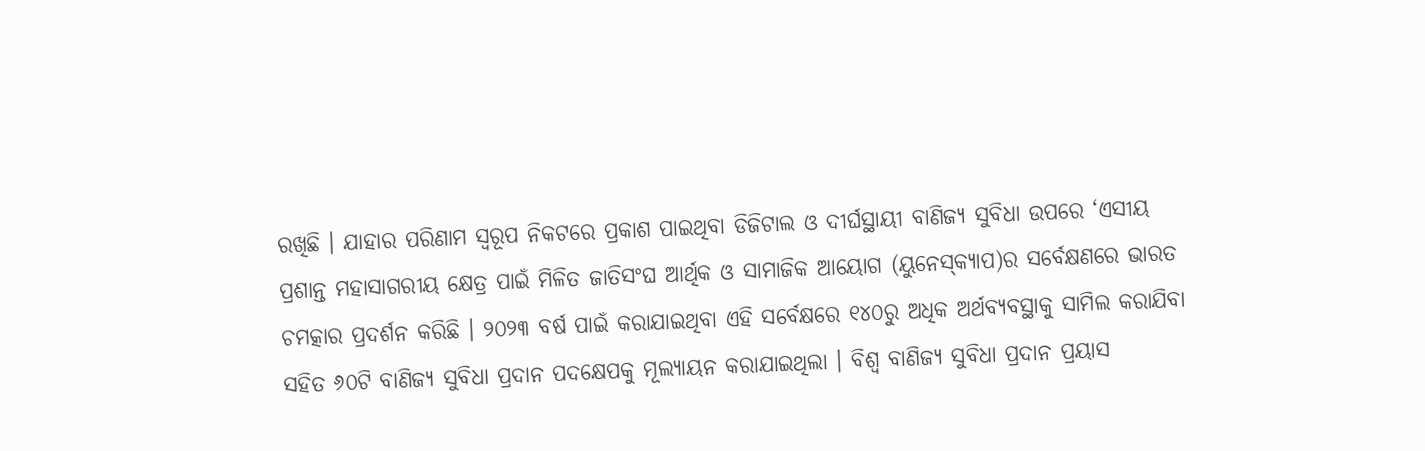ରଖିଛି । ଯାହାର ପରିଣାମ ସ୍ୱରୂପ ନିକଟରେ ପ୍ରକାଶ ପାଇଥିବା ଡିଜିଟାଲ ଓ ଦୀର୍ଘସ୍ଥାୟୀ ବାଣିଜ୍ୟ ସୁବିଧା ଉପରେ ‘ଏସୀୟ ପ୍ରଶାନ୍ତ ମହାସାଗରୀୟ କ୍ଷେତ୍ର ପାଇଁ ମିଳିତ ଜାତିସଂଘ ଆର୍ଥିକ ଓ ସାମାଜିକ ଆୟୋଗ (ୟୁନେସ୍‌କ୍ୟାପ)ର ସର୍ବେକ୍ଷଣରେ ଭାରତ ଚମତ୍କାର ପ୍ରଦର୍ଶନ କରିଛି । ୨୦୨୩ ବର୍ଷ ପାଇଁ କରାଯାଇଥିବା ଏହି ସର୍ବେକ୍ଷରେ ୧୪୦ରୁ ଅଧିକ ଅର୍ଥବ୍ୟବସ୍ଥାକୁ ସାମିଲ କରାଯିବା ସହିତ ୬୦ଟି ବାଣିଜ୍ୟ ସୁବିଧା ପ୍ରଦାନ ପଦକ୍ଷେପକୁ ମୂଲ୍ୟାୟନ କରାଯାଇଥିଲା । ବିଶ୍ୱ ବାଣିଜ୍ୟ ସୁବିଧା ପ୍ରଦାନ ପ୍ରୟାସ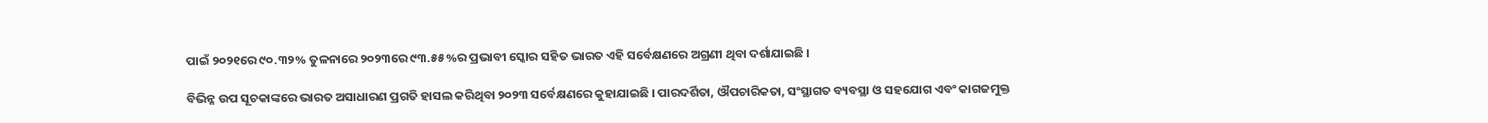ପାଇଁ ୨୦୨୧ରେ ୯୦.୩୨% ତୁଳନାରେ ୨୦୨୩ରେ ୯୩.୫୫%ର ପ୍ରଭାବୀ ସ୍କୋର ସହିତ ଭାରତ ଏହି ସର୍ବେକ୍ଷଣରେ ଅଗ୍ରଣୀ ଥିବା ଦର୍ଶାଯାଇଛି ।

ବିଭିନ୍ନ ଉପ ସୂଚକାଙ୍କରେ ଭାରତ ଅସାଧାରଣ ପ୍ରଗତି ହାସଲ କରିଥିବା ୨୦୨୩ ସର୍ବେକ୍ଷଣରେ କୁହାଯାଇଛି । ପାରଦର୍ଶିତା, ଔପଚାରିକତା, ସଂସ୍ଥାଗତ ବ୍ୟବସ୍ଥା ଓ ସହଯୋଗ ଏବଂ କାଗଜମୁକ୍ତ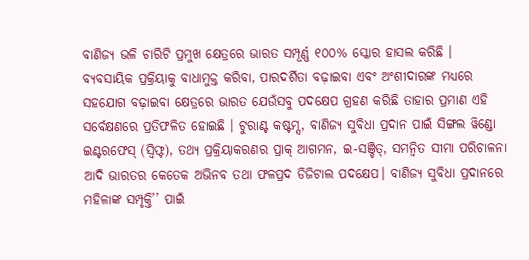ବାଣିଜ୍ୟ ଭଳି ଚାରିଟି ପ୍ରମୁଖ କ୍ଷେତ୍ରରେ ଭାରତ ସମ୍ପୂର୍ଣ୍ଣ ୧୦୦% ସ୍କୋର ହାସଲ କରିଛି । ବ୍ୟବସାୟିକ ପ୍ରକ୍ରିୟାକୁ ବାଧାମୁକ୍ତ କରିବା, ପାରଦର୍ଶିତା ବଢ଼ାଇବା ଏବଂ ଅଂଶୀଦାରଙ୍କ ମଧ୍ୟରେ ସହଯୋଗ ବଢ଼ାଇବା କ୍ଷେତ୍ରରେ ଭାରତ ଯେଉଁସବୁ ପଦକ୍ଷେପ ଗ୍ରହଣ କରିଛି ତାହାର ପ୍ରମାଣ ଏହି ସର୍ବେକ୍ଷଣରେ ପ୍ରତିଫଳିତ ହୋଇଛି । ଟୁରାଣ୍ଟ କଷ୍ଟମ୍ସ, ବାଣିଜ୍ୟ ସୁବିଧା ପ୍ରଦାନ ପାଇଁ ସିଙ୍ଗଲ ୱିଣ୍ଡୋ ଇଣ୍ଟରଫେସ୍ (ସ୍ୱିଫ୍ଟ), ତଥ୍ୟ ପ୍ରକ୍ରିୟାକରଣର ପ୍ରାକ୍ ଆଗମନ, ଇ-ସଞ୍ଚିତ୍, ସମନ୍ୱିତ ସୀମା ପରିଚାଳନା ଆଦି ଭାରତର କେତେକ ଅଭିନବ ତଥା ଫଳପ୍ରଦ ଡିଜିଟାଲ ପଦକ୍ଷେପ। ବାଣିଜ୍ୟ ସୁବିଧା ପ୍ରଦାନରେ ମହିଳାଙ୍କ ସମ୍ପୃକ୍ତି’’ ପାଇଁ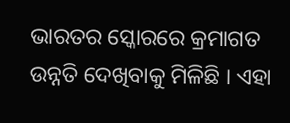ଭାରତର ସ୍କୋରରେ କ୍ରମାଗତ ଉନ୍ନତି ଦେଖିବାକୁ ମିଳିଛି । ଏହା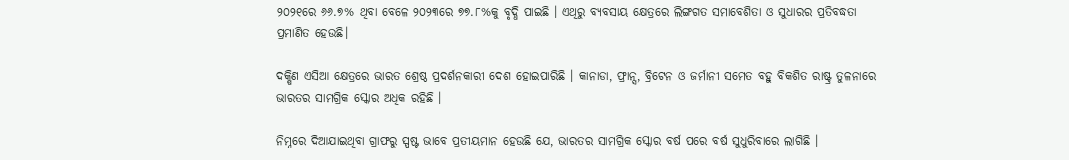୨୦୨୧ରେ ୬୬.୭% ଥିବା ବେଳେ ୨୦୨୩ରେ ୭୭.୮%କୁ ବୃଦ୍ଧି ପାଇଛି । ଏଥିରୁ ବ୍ୟବସାୟ କ୍ଷେତ୍ରରେ ଲିଙ୍ଗଗତ ସମାବେଶିତା ଓ ସୁଧାରର ପ୍ରତିବଦ୍ଧତା ପ୍ରମାଣିତ ହେଉଛି।

ଦକ୍ଷିଣ ଏସିଆ କ୍ଷେତ୍ରରେ ଭାରତ ଶ୍ରେଷ୍ଠ ପ୍ରଦର୍ଶନକାରୀ ଦେଶ ହୋଇପାରିଛି । କାନାଡା, ଫ୍ରାନ୍ସ, ବ୍ରିଟେନ ଓ ଜର୍ମାନୀ ସମେତ ବହୁ ବିକଶିତ ରାଷ୍ଟ୍ର ତୁଳନାରେ ଭାରତର ସାମଗ୍ରିକ ସ୍କୋର ଅଧିକ ରହିଛି ।

ନିମ୍ନରେ ଦିଆଯାଇଥିବା ଗ୍ରାଫରୁ ସ୍ପଷ୍ଟ ଭାବେ ପ୍ରତୀୟମାନ ହେଉଛି ଯେ, ଭାରତର ସାମଗ୍ରିକ ସ୍କୋର ବର୍ଷ ପରେ ବର୍ଷ ସୁଧୁରିବାରେ ଲାଗିଛି ।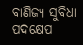ବାଣିଜ୍ୟ ସୁବିଧା ପଦକ୍ଷେପ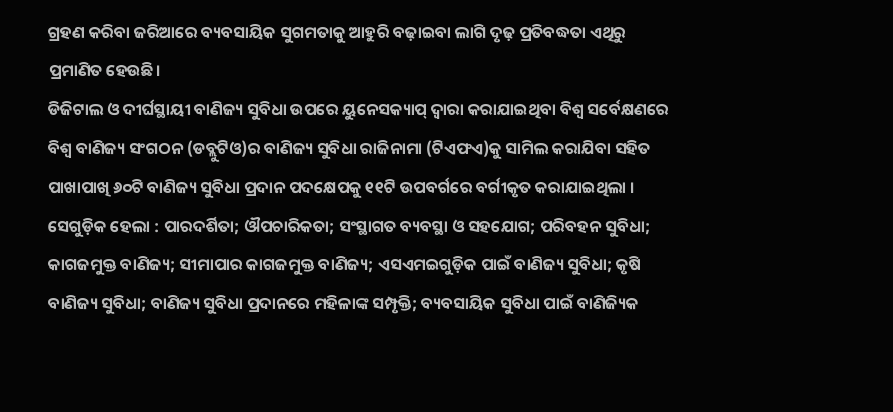ଗ୍ରହଣ କରିବା ଜରିଆରେ ବ୍ୟବସାୟିକ ସୁଗମତାକୁ ଆହୁରି ବଢ଼ାଇବା ଲାଗି ଦୃଢ଼ ପ୍ରତିବଦ୍ଧତା ଏଥିରୁ ପ୍ରମାଣିତ ହେଉଛି।
ଡିଜିଟାଲ ଓ ଦୀର୍ଘସ୍ଥାୟୀ ବାଣିଜ୍ୟ ସୁବିଧା ଉପରେ ୟୁନେସକ୍ୟାପ୍ ଦ୍ୱାରା କରାଯାଇଥିବା ବିଶ୍ୱ ସର୍ବେକ୍ଷଣରେ ବିଶ୍ୱ ବାଣିଜ୍ୟ ସଂଗଠନ (ଡବ୍ଲୁଟିଓ)ର ବାଣିଜ୍ୟ ସୁବିଧା ରାଜିନାମା (ଟିଏଫଏ)କୁ ସାମିଲ କରାଯିବା ସହିତ ପାଖାପାଖି ୬୦ଟି ବାଣିଜ୍ୟ ସୁବିଧା ପ୍ରଦାନ ପଦକ୍ଷେପକୁ ୧୧ଟି ଉପବର୍ଗରେ ବର୍ଗୀକୃତ କରାଯାଇଥିଲା । ସେଗୁଡ଼ିକ ହେଲା : ପାରଦର୍ଶିତା; ଔପଚାରିକତା; ସଂସ୍ଥାଗତ ବ୍ୟବସ୍ଥା ଓ ସହଯୋଗ; ପରିବହନ ସୁବିଧା; କାଗଜମୁକ୍ତ ବାଣିଜ୍ୟ; ସୀମାପାର କାଗଜମୁକ୍ତ ବାଣିଜ୍ୟ; ଏସଏମଇଗୁଡ଼ିକ ପାଇଁ ବାଣିଜ୍ୟ ସୁବିଧା; କୃଷି ବାଣିଜ୍ୟ ସୁବିଧା; ବାଣିଜ୍ୟ ସୁବିଧା ପ୍ରଦାନରେ ମହିଳାଙ୍କ ସମ୍ପୃକ୍ତି; ବ୍ୟବସାୟିକ ସୁବିଧା ପାଇଁ ବାଣିଜ୍ୟିକ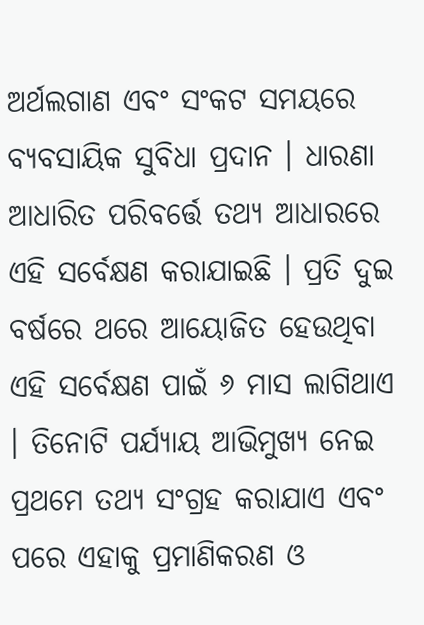ଅର୍ଥଲଗାଣ ଏବଂ ସଂକଟ ସମୟରେ ବ୍ୟବସାୟିକ ସୁବିଧା ପ୍ରଦାନ । ଧାରଣା ଆଧାରିତ ପରିବର୍ତ୍ତେ ତଥ୍ୟ ଆଧାରରେ ଏହି ସର୍ବେକ୍ଷଣ କରାଯାଇଛି । ପ୍ରତି ଦୁଇ ବର୍ଷରେ ଥରେ ଆୟୋଜିତ ହେଉଥିବା ଏହି ସର୍ବେକ୍ଷଣ ପାଇଁ ୬ ମାସ ଲାଗିଥାଏ । ତିନୋଟି ପର୍ଯ୍ୟାୟ ଆଭିମୁଖ୍ୟ ନେଇ ପ୍ରଥମେ ତଥ୍ୟ ସଂଗ୍ରହ କରାଯାଏ ଏବଂ ପରେ ଏହାକୁ ପ୍ରମାଣିକରଣ ଓ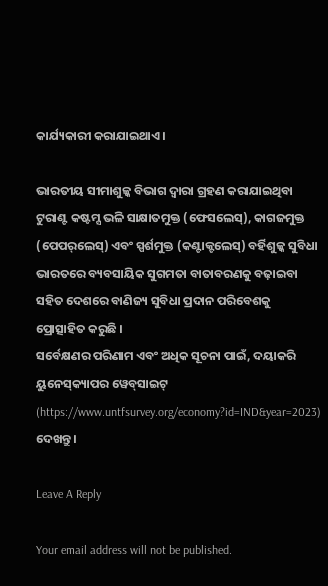କାର୍ଯ୍ୟକାରୀ କରାଯାଇଥାଏ।

ଭାରତୀୟ ସୀମାଶୁଳ୍କ ବିଭାଗ ଦ୍ୱାରା ଗ୍ରହଣ କରାଯାଇଥିବା ଟୁରାଣ୍ଟ କଷ୍ଟମ୍ସ ଭଳି ସାକ୍ଷାତମୁକ୍ତ (ଫେସଲେସ୍‌), କାଗଜମୁକ୍ତ (ପେପର୍‌ଲେସ୍‌) ଏବଂ ସ୍ପର୍ଶମୁକ୍ତ (କଣ୍ଟାକ୍ଟଲେସ୍‌) ବର୍ହିଶୁଳ୍କ ସୁବିଧା ଭାରତରେ ବ୍ୟବସାୟିକ ସୁଗମତା ବାତାବରଣକୁ ବଢ଼ାଇବା ସହିତ ଦେଶରେ ବାଣିଜ୍ୟ ସୁବିଧା ପ୍ରଦାନ ପରିବେଶକୁ ପ୍ରୋତ୍ସାହିତ କରୁଛି ।
ସର୍ବେକ୍ଷଣର ପରିଣାମ ଏବଂ ଅଧିକ ସୂଚନା ପାଇଁ, ଦୟାକରି ୟୁନେସ୍‌କ୍ୟାପର ୱେବ୍‌ସାଇଟ୍ (https://www.untfsurvey.org/economy?id=IND&year=2023) ଦେଖନ୍ତୁ ।

Leave A Reply

Your email address will not be published.